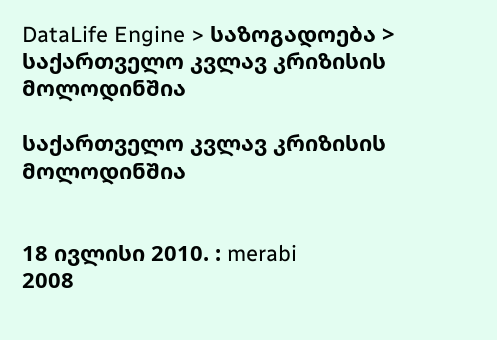DataLife Engine > საზოგადოება > საქართველო კვლავ კრიზისის მოლოდინშია

საქართველო კვლავ კრიზისის მოლოდინშია


18 ივლისი 2010. : merabi
2008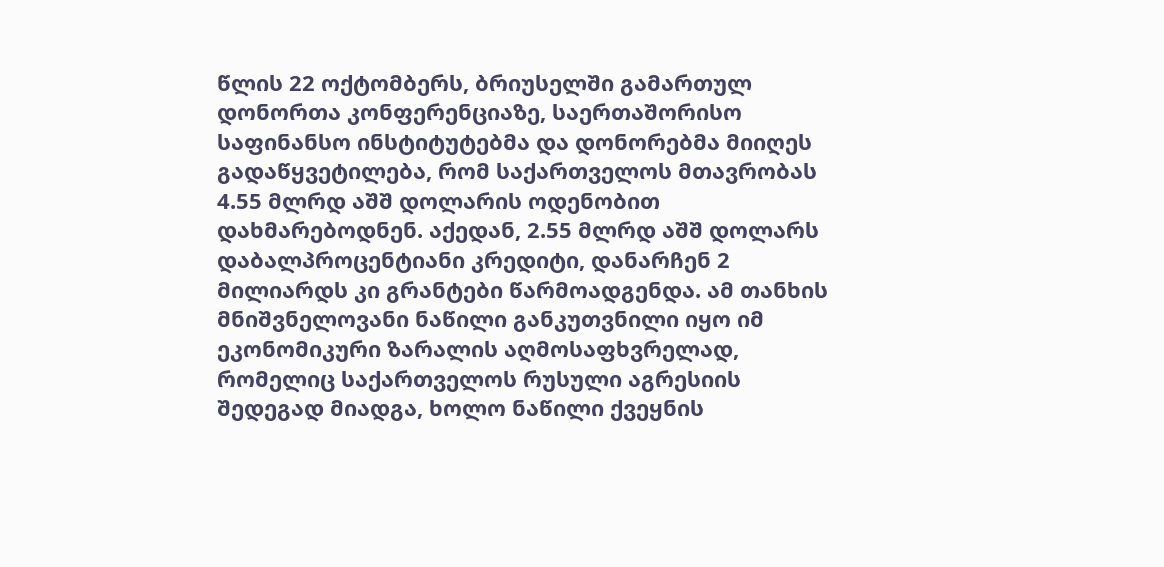წლის 22 ოქტომბერს, ბრიუსელში გამართულ დონორთა კონფერენციაზე, საერთაშორისო საფინანსო ინსტიტუტებმა და დონორებმა მიიღეს გადაწყვეტილება, რომ საქართველოს მთავრობას 4.55 მლრდ აშშ დოლარის ოდენობით დახმარებოდნენ. აქედან, 2.55 მლრდ აშშ დოლარს დაბალპროცენტიანი კრედიტი, დანარჩენ 2 მილიარდს კი გრანტები წარმოადგენდა. ამ თანხის მნიშვნელოვანი ნაწილი განკუთვნილი იყო იმ ეკონომიკური ზარალის აღმოსაფხვრელად, რომელიც საქართველოს რუსული აგრესიის შედეგად მიადგა, ხოლო ნაწილი ქვეყნის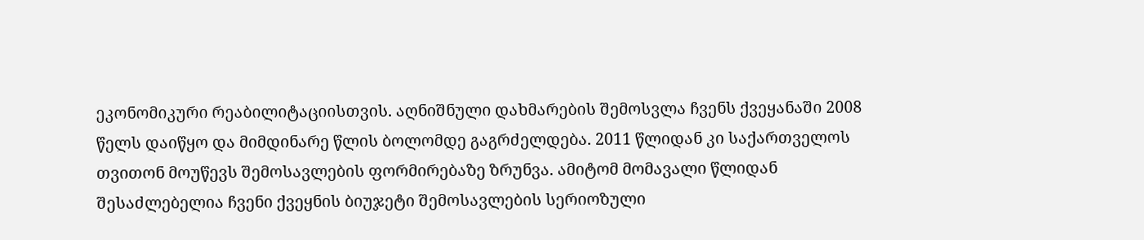ეკონომიკური რეაბილიტაციისთვის. აღნიშნული დახმარების შემოსვლა ჩვენს ქვეყანაში 2008 წელს დაიწყო და მიმდინარე წლის ბოლომდე გაგრძელდება. 2011 წლიდან კი საქართველოს თვითონ მოუწევს შემოსავლების ფორმირებაზე ზრუნვა. ამიტომ მომავალი წლიდან შესაძლებელია ჩვენი ქვეყნის ბიუჯეტი შემოსავლების სერიოზული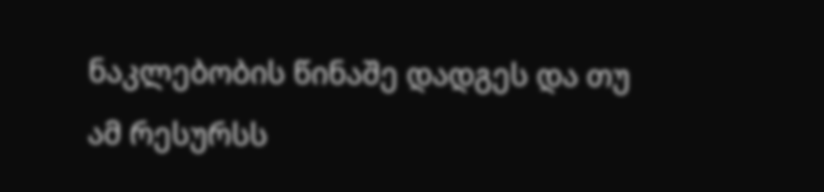ნაკლებობის წინაშე დადგეს და თუ ამ რესურსს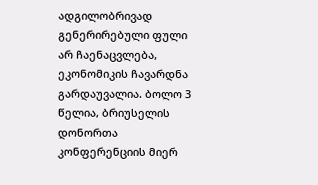ადგილობრივად გენერირებული ფული არ ჩაენაცვლება, ეკონომიკის ჩავარდნა გარდაუვალია. ბოლო 3 წელია, ბრიუსელის დონორთა კონფერენციის მიერ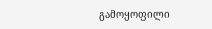გამოყოფილი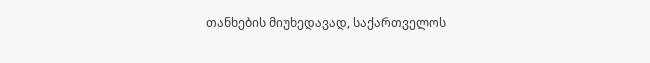თანხების მიუხედავად, საქართველოს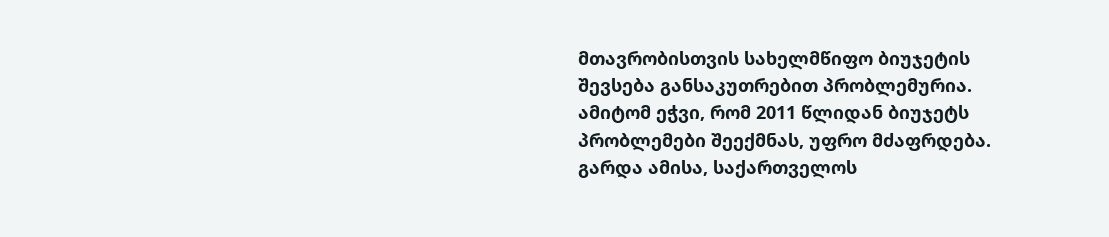მთავრობისთვის სახელმწიფო ბიუჯეტის შევსება განსაკუთრებით პრობლემურია. ამიტომ ეჭვი, რომ 2011 წლიდან ბიუჯეტს პრობლემები შეექმნას, უფრო მძაფრდება.
გარდა ამისა, საქართველოს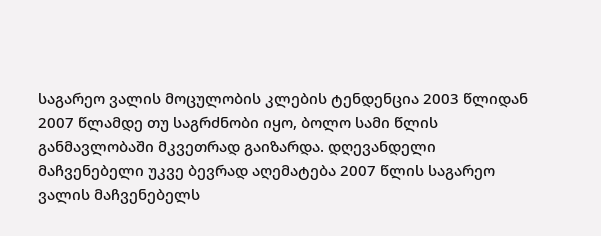საგარეო ვალის მოცულობის კლების ტენდენცია 2003 წლიდან 2007 წლამდე თუ საგრძნობი იყო, ბოლო სამი წლის განმავლობაში მკვეთრად გაიზარდა. დღევანდელი მაჩვენებელი უკვე ბევრად აღემატება 2007 წლის საგარეო ვალის მაჩვენებელს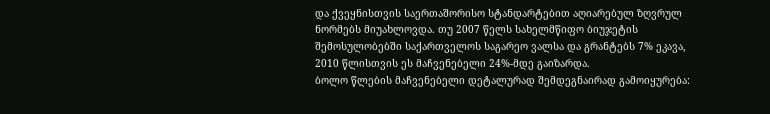და ქვეყნისთვის საერთაშორისო სტანდარტებით აღიარებულ ზღვრულ ნორმებს მიუახლოვდა. თუ 2007 წელს სახელმწიფო ბიუჯეტის შემოსულობებში საქართველოს საგარეო ვალსა და გრანტებს 7% ეკავა, 2010 წლისთვის ეს მაჩვენებელი 24%-მდე გაიზარდა.
ბოლო წლების მაჩვენებელი დეტალურად შემდეგნაირად გამოიყურება: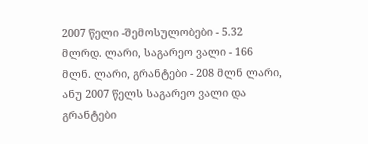2007 წელი -შემოსულობები - 5.32 მლრდ. ლარი, საგარეო ვალი - 166 მლნ. ლარი, გრანტები - 208 მლნ ლარი, ანუ 2007 წელს საგარეო ვალი და გრანტები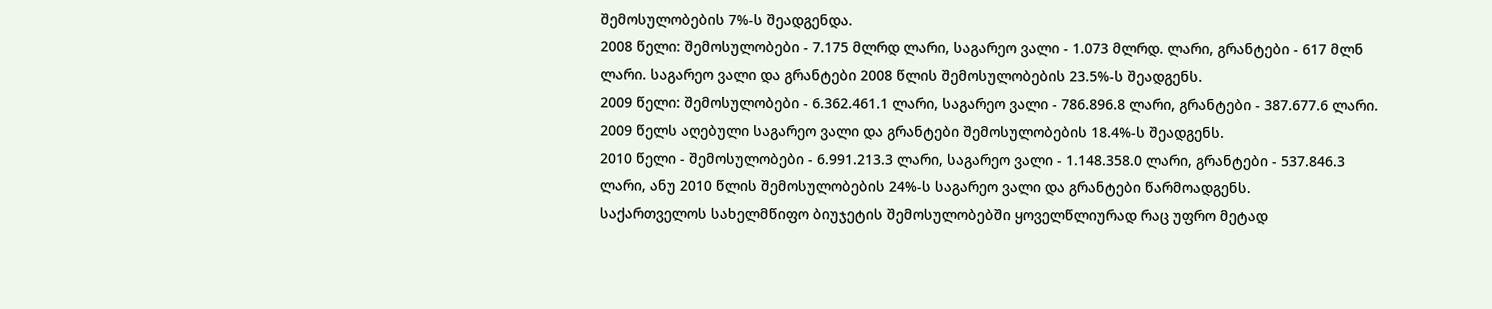შემოსულობების 7%-ს შეადგენდა.
2008 წელი: შემოსულობები - 7.175 მლრდ ლარი, საგარეო ვალი - 1.073 მლრდ. ლარი, გრანტები - 617 მლნ ლარი. საგარეო ვალი და გრანტები 2008 წლის შემოსულობების 23.5%-ს შეადგენს.
2009 წელი: შემოსულობები - 6.362.461.1 ლარი, საგარეო ვალი - 786.896.8 ლარი, გრანტები - 387.677.6 ლარი. 2009 წელს აღებული საგარეო ვალი და გრანტები შემოსულობების 18.4%-ს შეადგენს.
2010 წელი - შემოსულობები - 6.991.213.3 ლარი, საგარეო ვალი - 1.148.358.0 ლარი, გრანტები - 537.846.3 ლარი, ანუ 2010 წლის შემოსულობების 24%-ს საგარეო ვალი და გრანტები წარმოადგენს.
საქართველოს სახელმწიფო ბიუჯეტის შემოსულობებში ყოველწლიურად რაც უფრო მეტად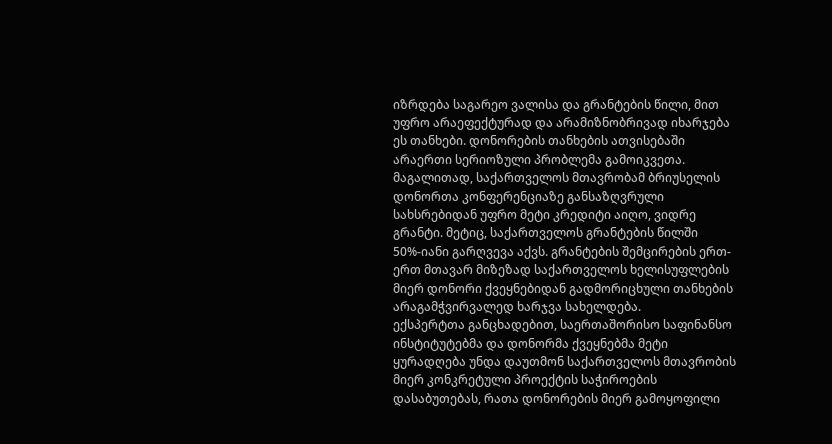იზრდება საგარეო ვალისა და გრანტების წილი, მით უფრო არაეფექტურად და არამიზნობრივად იხარჯება ეს თანხები. დონორების თანხების ათვისებაში არაერთი სერიოზული პრობლემა გამოიკვეთა. მაგალითად, საქართველოს მთავრობამ ბრიუსელის დონორთა კონფერენციაზე განსაზღვრული სახსრებიდან უფრო მეტი კრედიტი აიღო, ვიდრე გრანტი. მეტიც, საქართველოს გრანტების წილში 50%-იანი გარღვევა აქვს. გრანტების შემცირების ერთ-ერთ მთავარ მიზეზად საქართველოს ხელისუფლების მიერ დონორი ქვეყნებიდან გადმორიცხული თანხების არაგამჭვირვალედ ხარჯვა სახელდება.
ექსპერტთა განცხადებით, საერთაშორისო საფინანსო ინსტიტუტებმა და დონორმა ქვეყნებმა მეტი ყურადღება უნდა დაუთმონ საქართველოს მთავრობის მიერ კონკრეტული პროექტის საჭიროების დასაბუთებას, რათა დონორების მიერ გამოყოფილი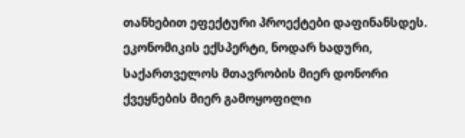თანხებით ეფექტური პროექტები დაფინანსდეს.
ეკონომიკის ექსპერტი, ნოდარ ხადური, საქართველოს მთავრობის მიერ დონორი ქვეყნების მიერ გამოყოფილი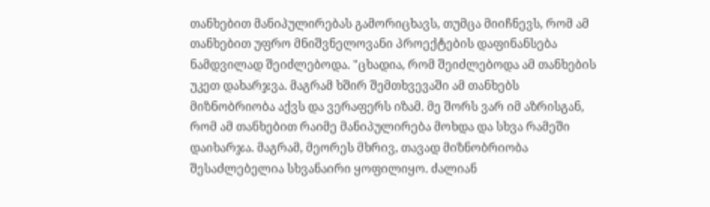თანხებით მანიპულირებას გამორიცხავს, თუმცა მიიჩნევს, რომ ამ თანხებით უფრო მნიშვნელოვანი პროექტების დაფინანსება ნამდვილად შეიძლებოდა. "ცხადია, რომ შეიძლებოდა ამ თანხების უკეთ დახარჯვა. მაგრამ ხშირ შემთხვევაში ამ თანხებს მიზნობრიობა აქვს და ვერაფერს იზამ. მე შორს ვარ იმ აზრისგან, რომ ამ თანხებით რაიმე მანიპულირება მოხდა და სხვა რამეში დაიხარჯა. მაგრამ, მეორეს მხრივ, თავად მიზნობრიობა შესაძლებელია სხვანაირი ყოფილიყო. ძალიან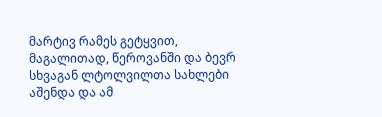მარტივ რამეს გეტყვით, მაგალითად, წეროვანში და ბევრ სხვაგან ლტოლვილთა სახლები აშენდა და ამ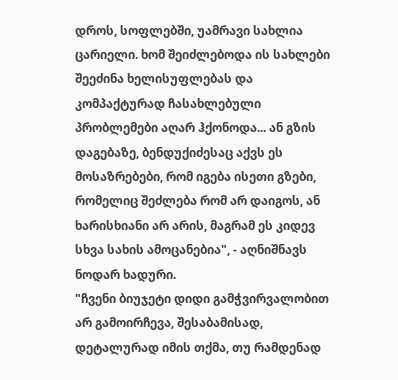დროს, სოფლებში, უამრავი სახლია ცარიელი. ხომ შეიძლებოდა ის სახლები შეეძინა ხელისუფლებას და კომპაქტურად ჩასახლებული პრობლემები აღარ ჰქონოდა... ან გზის დაგებაზე, ბენდუქიძესაც აქვს ეს მოსაზრებები, რომ იგება ისეთი გზები, რომელიც შეძლება რომ არ დაიგოს, ან ხარისხიანი არ არის, მაგრამ ეს კიდევ სხვა სახის ამოცანებია", - აღნიშნავს ნოდარ ხადური.
"ჩვენი ბიუჯეტი დიდი გამჭვირვალობით არ გამოირჩევა, შესაბამისად, დეტალურად იმის თქმა, თუ რამდენად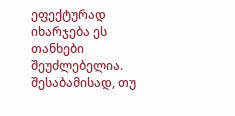ეფექტურად იხარჯება ეს თანხები შეუძლებელია. შესაბამისად, თუ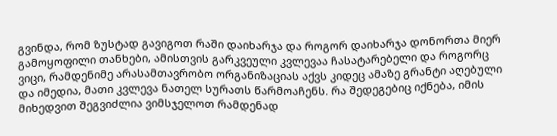გვინდა, რომ ზუსტად გავიგოთ რაში დაიხარჯა და როგორ დაიხარჯა დონორთა მიერ გამოყოფილი თანხები, ამისთვის გარკვეული კვლევაა ჩასატარებელი და როგორც ვიცი, რამდენიმე არასამთავრობო ორგანიზაციას აქვს კიდეც ამაზე გრანტი აღებული და იმედია, მათი კვლევა ნათელ სურათს წარმოაჩენს. რა შედეგებიც იქნება, იმის მიხედვით შეგვიძლია ვიმსჯელოთ რამდენად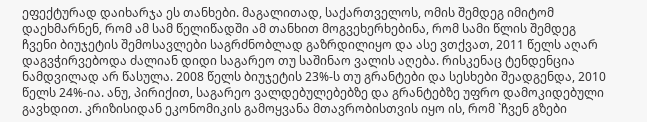ეფექტურად დაიხარჯა ეს თანხები. მაგალითად, საქართველოს, ომის შემდეგ იმიტომ დაეხმარნენ, რომ ამ სამ წელიწადში ამ თანხით მოგვეხერხებინა, რომ სამი წლის შემდეგ ჩვენი ბიუჯეტის შემოსავლები საგრძნობლად გაზრდილიყო და ასე ვთქვათ, 2011 წელს აღარ დაგვჭირვებოდა ძალიან დიდი საგარეო თუ საშინაო ვალის აღება. რისკენაც ტენდენცია ნამდვილად არ წასულა. 2008 წელს ბიუჯეტის 23%-ს თუ გრანტები და სესხები შეადგენდა, 2010 წელს 24%-ია. ანუ, პირიქით, საგარეო ვალდებულებებზე და გრანტებზე უფრო დამოკიდებული გავხდით. კრიზისიდან ეკონომიკის გამოყვანა მთავრობისთვის იყო ის, რომ `ჩვენ გზები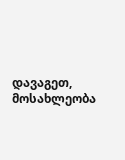დავაგეთ, მოსახლეობა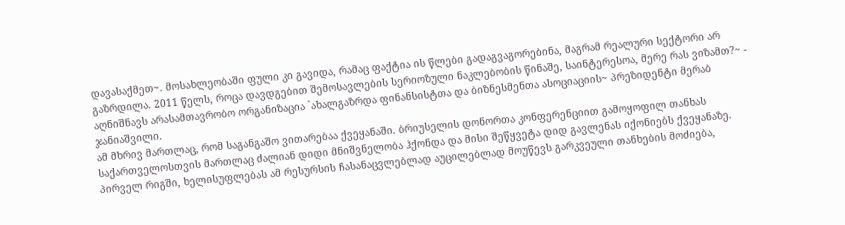დავასაქმეთ~. მოსახლეობაში ფული კი გავიდა, რამაც ფაქტია ის წლები გადაგვაგორებინა, მაგრამ რეალური სექტორი არ გაზრდილა. 2011 წელს, როცა დავდგებით შემოსავლების სერიოზული ნაკლებობის წინაშე, საინტერესოა, მერე რას ვიზამთ?~ - აღნიშნავს არასამთავრობო ორგანიზაცია `ახალგაზრდა ფინანსისტთა და ბიზნესმენთა ასოციაციის~ პრეზიდენტი მერაბ ჯანიაშვილი.
ამ მხრივ მართლაც, რომ საგანგაშო ვითარებაა ქვეყანაში. ბრიუსელის დონორთა კონფერენციით გამოყოფილ თანხას საქართველოსთვის მართლაც ძალიან დიდი მნიშვნელობა ჰქონდა და მისი შეწყვეტა დიდ გავლენას იქონიებს ქვეყანაზე. პირველ რიგში, ხელისუფლებას ამ რესურსის ჩასანაცვლებლად აუცილებლად მოუწევს გარკვეული თანხების მოძიება,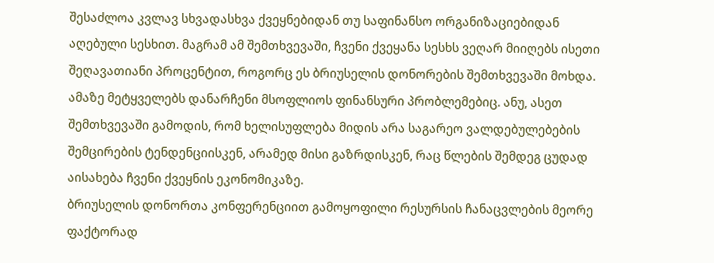შესაძლოა კვლავ სხვადასხვა ქვეყნებიდან თუ საფინანსო ორგანიზაციებიდან აღებული სესხით. მაგრამ ამ შემთხვევაში, ჩვენი ქვეყანა სესხს ვეღარ მიიღებს ისეთი შეღავათიანი პროცენტით, როგორც ეს ბრიუსელის დონორების შემთხვევაში მოხდა. ამაზე მეტყველებს დანარჩენი მსოფლიოს ფინანსური პრობლემებიც. ანუ, ასეთ შემთხვევაში გამოდის, რომ ხელისუფლება მიდის არა საგარეო ვალდებულებების შემცირების ტენდენციისკენ, არამედ მისი გაზრდისკენ, რაც წლების შემდეგ ცუდად აისახება ჩვენი ქვეყნის ეკონომიკაზე.
ბრიუსელის დონორთა კონფერენციით გამოყოფილი რესურსის ჩანაცვლების მეორე ფაქტორად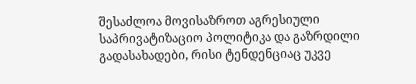შესაძლოა მოვისაზროთ აგრესიული საპრივატიზაციო პოლიტიკა და გაზრდილი გადასახადები, რისი ტენდენციაც უკვე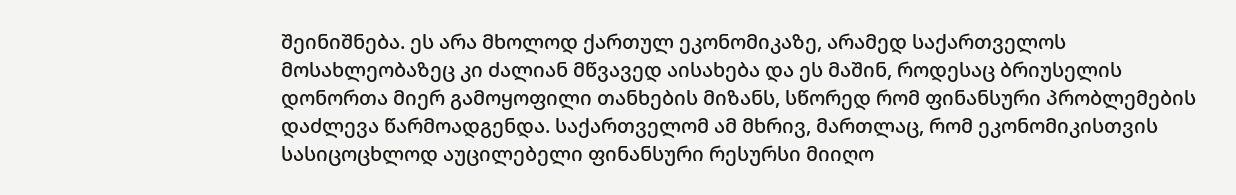შეინიშნება. ეს არა მხოლოდ ქართულ ეკონომიკაზე, არამედ საქართველოს მოსახლეობაზეც კი ძალიან მწვავედ აისახება და ეს მაშინ, როდესაც ბრიუსელის დონორთა მიერ გამოყოფილი თანხების მიზანს, სწორედ რომ ფინანსური პრობლემების დაძლევა წარმოადგენდა. საქართველომ ამ მხრივ, მართლაც, რომ ეკონომიკისთვის სასიცოცხლოდ აუცილებელი ფინანსური რესურსი მიიღო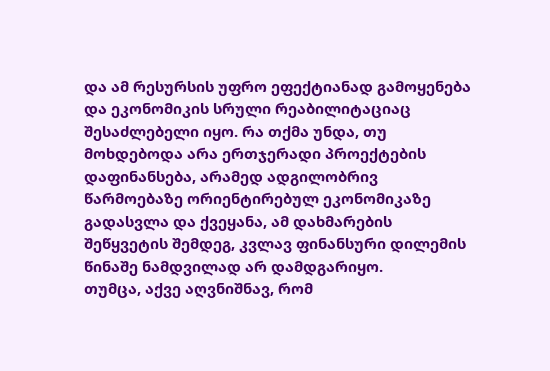და ამ რესურსის უფრო ეფექტიანად გამოყენება და ეკონომიკის სრული რეაბილიტაციაც შესაძლებელი იყო. რა თქმა უნდა, თუ მოხდებოდა არა ერთჯერადი პროექტების დაფინანსება, არამედ ადგილობრივ წარმოებაზე ორიენტირებულ ეკონომიკაზე გადასვლა და ქვეყანა, ამ დახმარების შეწყვეტის შემდეგ, კვლავ ფინანსური დილემის წინაშე ნამდვილად არ დამდგარიყო.
თუმცა, აქვე აღვნიშნავ, რომ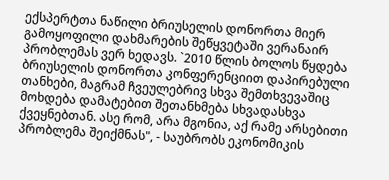ექსპერტთა ნაწილი ბრიუსელის დონორთა მიერ გამოყოფილი დახმარების შეწყვეტაში ვერანაირ პრობლემას ვერ ხედავს. `2010 წლის ბოლოს წყდება ბრიუსელის დონორთა კონფერენციით დაპირებული თანხები, მაგრამ ჩვეულებრივ სხვა შემთხვევაშიც მოხდება დამატებით შეთანხმება სხვადასხვა ქვეყნებთან. ასე რომ, არა მგონია, აქ რამე არსებითი პრობლემა შეიქმნას", - საუბრობს ეკონომიკის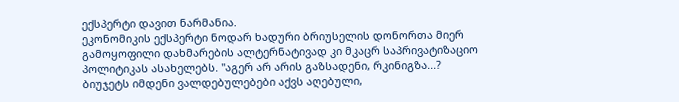ექსპერტი დავით ნარმანია.
ეკონომიკის ექსპერტი ნოდარ ხადური ბრიუსელის დონორთა მიერ გამოყოფილი დახმარების ალტერნატივად კი მკაცრ საპრივატიზაციო პოლიტიკას ასახელებს. "აგერ არ არის გაზსადენი, რკინიგზა...? ბიუჯეტს იმდენი ვალდებულებები აქვს აღებული,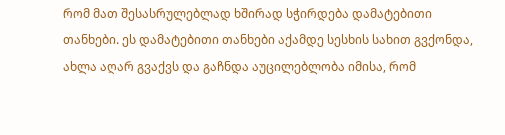რომ მათ შესასრულებლად ხშირად სჭირდება დამატებითი თანხები. ეს დამატებითი თანხები აქამდე სესხის სახით გვქონდა, ახლა აღარ გვაქვს და გაჩნდა აუცილებლობა იმისა, რომ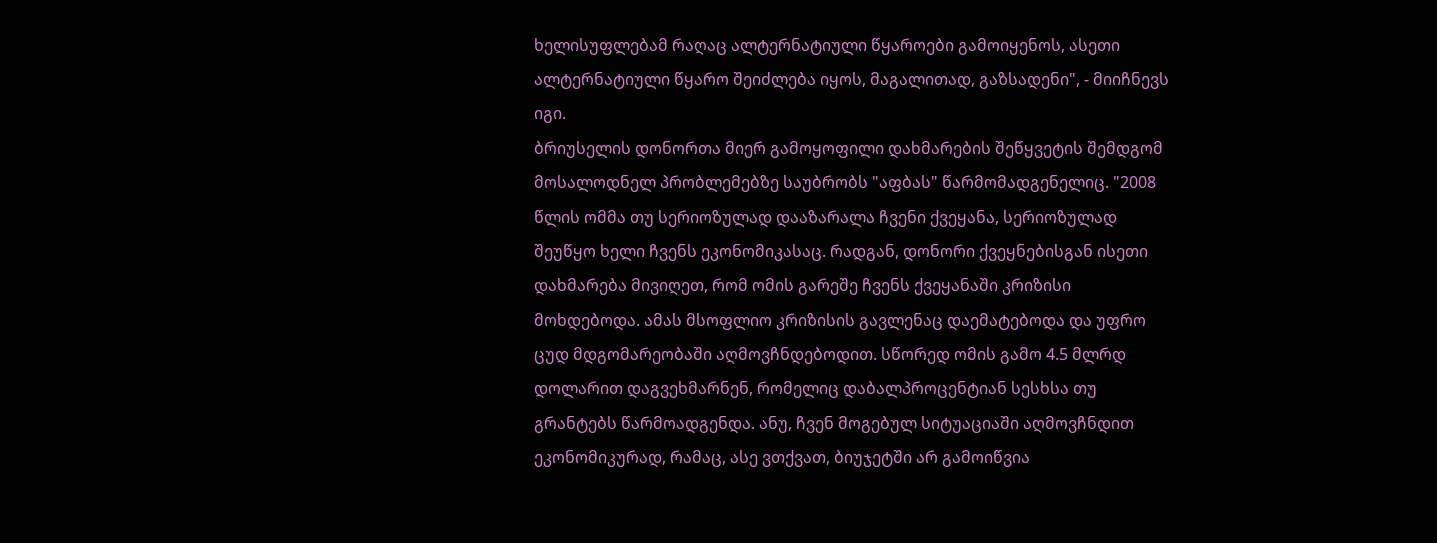ხელისუფლებამ რაღაც ალტერნატიული წყაროები გამოიყენოს, ასეთი ალტერნატიული წყარო შეიძლება იყოს, მაგალითად, გაზსადენი", - მიიჩნევს იგი.
ბრიუსელის დონორთა მიერ გამოყოფილი დახმარების შეწყვეტის შემდგომ მოსალოდნელ პრობლემებზე საუბრობს "აფბას" წარმომადგენელიც. "2008 წლის ომმა თუ სერიოზულად დააზარალა ჩვენი ქვეყანა, სერიოზულად შეუწყო ხელი ჩვენს ეკონომიკასაც. რადგან, დონორი ქვეყნებისგან ისეთი დახმარება მივიღეთ, რომ ომის გარეშე ჩვენს ქვეყანაში კრიზისი მოხდებოდა. ამას მსოფლიო კრიზისის გავლენაც დაემატებოდა და უფრო ცუდ მდგომარეობაში აღმოვჩნდებოდით. სწორედ ომის გამო 4.5 მლრდ დოლარით დაგვეხმარნენ, რომელიც დაბალპროცენტიან სესხსა თუ გრანტებს წარმოადგენდა. ანუ, ჩვენ მოგებულ სიტუაციაში აღმოვჩნდით ეკონომიკურად, რამაც, ასე ვთქვათ, ბიუჯეტში არ გამოიწვია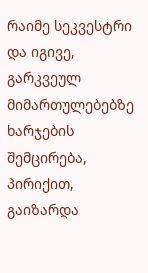რაიმე სეკვესტრი და იგივე, გარკვეულ მიმართულებებზე ხარჯების შემცირება, პირიქით, გაიზარდა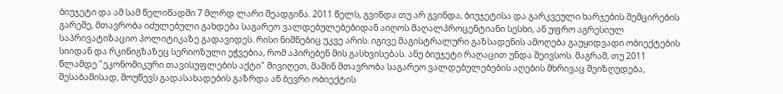ბიუჯეტი და ამ სამ წელიწადში 7 მლრდ ლარი შეადგინა. 2011 წელს, გვინდა თუ არ გვინდა, ბიუჯეტისა და გარკვეული ხარჯების შემცირების გარეშე, მთავრობა იძულებული გახდება საგარეო ვალდებულებებიდან აიღოს მაღალპროცენტიანი სესხი, ან უფრო აგრესიულ საპრივატიზაციო პოლიტიკაზე გადავიდეს. რისი ნიშნებიც უკვე არის. იგივე მაგისტრალური გაზსადენის ამოღება გაუყიდვადი ობიექტების სიიდან და რკინიგზაზეც სერიოზული ეჭვებია, რომ აპირებენ მის გასხვისებას. ანუ ბიუჯეტი რაღაცით უნდა შეივსოს. მაგრამ, თუ 2011 წლამდე "ეკონომიკური თავისუფლების აქტი" მივიღეთ, მაშინ მთავრობა საგარეო ვალდებულებების აღების მხრივაც შეიზღუდება, შესაბამისად, მოუწევს გადასახადების გაზრდა ან ბევრი ობიექტის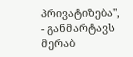პრივატიზება", - განმარტავს მერაბ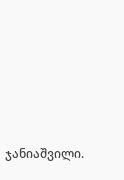ჯანიაშვილი.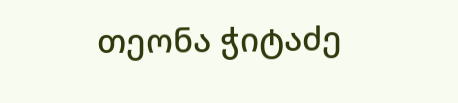თეონა ჭიტაძე